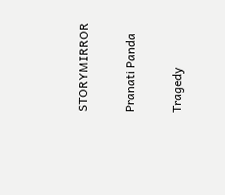STORYMIRROR

Pranati Panda

Tragedy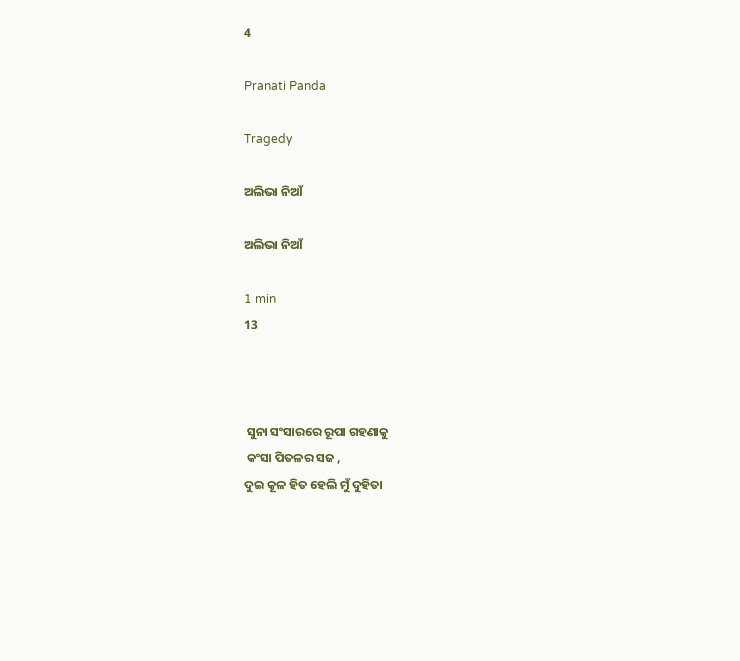4

Pranati Panda

Tragedy

ଅଲିଭା ନିଆଁ

ଅଲିଭା ନିଆଁ

1 min
13



 ସୁନା ସଂସାରରେ ରୂପା ଗହଣାକୁ
 କଂସା ପିତଳର ସଜ ,
ଦୁଇ କୂଳ ହିତ ହେଲି ମୁଁ ଦୁହିତା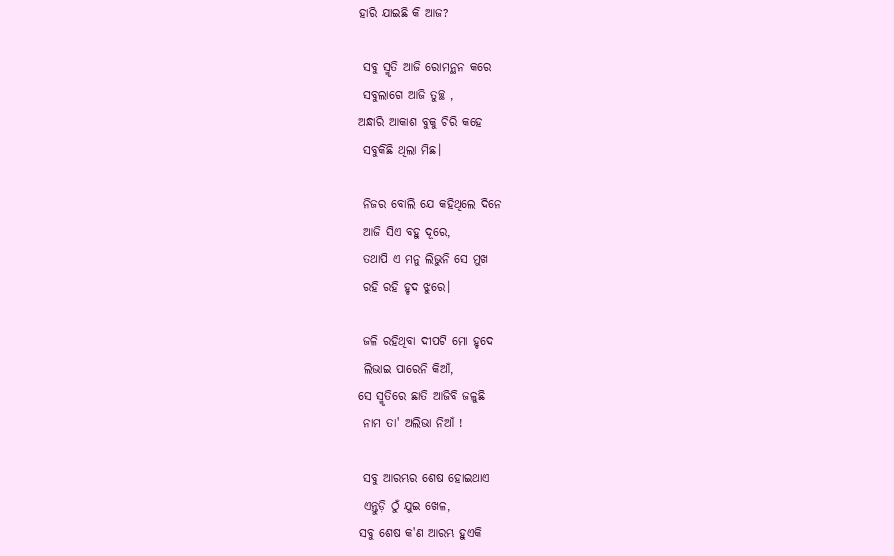ହାରି ଯାଇଛି କି ଆଜ?

 ସବୁ ସ୍ମୃତି ଆଜି ରୋମନ୍ଥନ କରେ
 ସବୁଲାଗେ ଆଜି ତୁଚ୍ଛ ,
ଅନ୍ଧାରି ଆକାଶ ବୁକୁ ଚିରି କହେ
 ସବୁକିଛି ଥିଲା ମିଛ।

 ନିଜର ବୋଲି ଯେ କହିଥିଲେ ଦିନେ
 ଆଜି ସିଏ ବହୁ ଦୂରେ,
 ତଥାପି ଏ ମନୁ ଲିଭୁନି ସେ ମୁଖ
 ରହି ରହି ହୃଦ ଝୁରେ।

 ଜଳି ରହିଥିବା ଦୀପଟି ମୋ ହୃଦେ
 ଲିଭାଇ ପାରେନି କିଆଁ,
ସେ ସ୍ମୃତିରେ ଛାତି ଆଜିବି ଜଳୁଛି
 ନାମ ତା' ଅଲିଭା ନିଆଁ !

 ସବୁ ଆରମ୍ଭର ଶେଷ ହୋଇଥାଏ
 ଏନ୍ତୁଡ଼ି ଠୁଁ ଯୁଇ ଖେଳ,
ସବୁ ଶେଷ କ'ଣ ଆରମ୍ଭ ହୁଏକି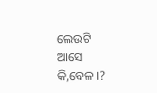ଲେଉଟି ଆସେ କି,ବେଳ ।?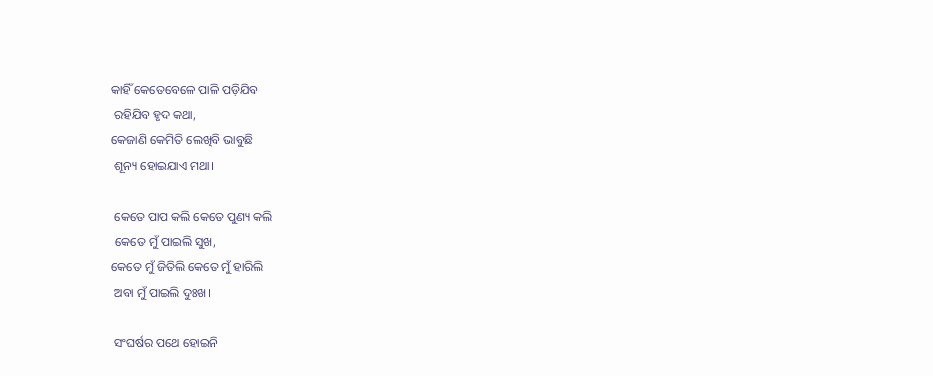କାହିଁ କେତେବେଳେ ପାଳି ପଡ଼ିଯିବ
 ରହିଯିବ ହୃଦ କଥା,
କେଜାଣି କେମିତି ଲେଖିବି ଭାବୁଛି
 ଶୂନ୍ୟ ହୋଇଯାଏ ମଥା।

 କେତେ ପାପ କଲି କେତେ ପୁଣ୍ୟ କଲି
 କେତେ ମୁଁ ପାଇଲି ସୁଖ,
କେତେ ମୁଁ ଜିତିଲି କେତେ ମୁଁ ହାରିଲି
 ଅବା ମୁଁ ପାଇଲି ଦୁଃଖ।

 ସଂଘର୍ଷର ପଥେ ହୋଇନି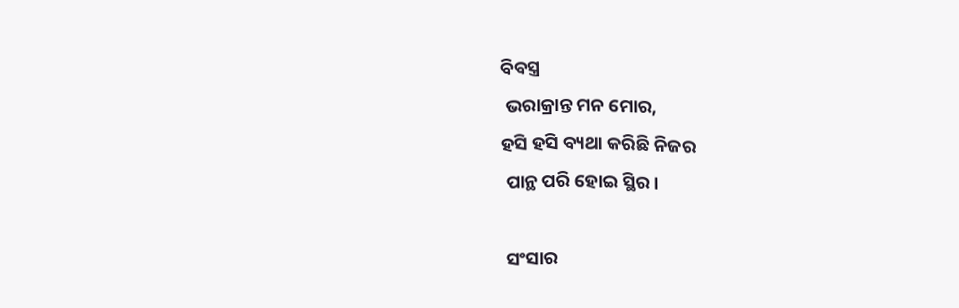ବିବସ୍ତ୍ର
 ଭରାକ୍ରାନ୍ତ ମନ ମୋର,
ହସି ହସି ବ୍ୟଥା କରିଛି ନିଜର
 ପାନ୍ଥ ପରି ହୋଇ ସ୍ଥିର।

 ସଂସାର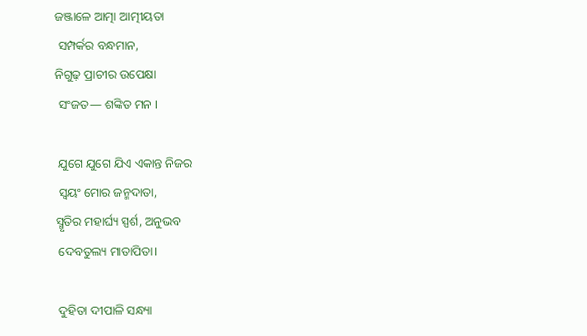ଜଞ୍ଜାଳେ ଆତ୍ମା ଆତ୍ମୀୟତା
 ସମ୍ପର୍କର ବନ୍ଧମାନ,
ନିଗୁଢ଼ ପ୍ରାଚୀର ଉପେକ୍ଷା
 ସଂଜତ— ଶଙ୍କିତ ମନ ।

 ଯୁଗେ ଯୁଗେ ଯିଏ ଏକାନ୍ତ ନିଜର
 ସ୍ଵୟଂ ମୋର ଜନ୍ମଦାତା,
ସ୍ମୃତିର ମହାର୍ଘ୍ୟ ସ୍ପର୍ଶ, ଅନୁଭବ
 ଦେବତୁଲ୍ୟ ମାତାପିତା।

 ଦୁହିତା ଦୀପାଳି ସନ୍ଧ୍ୟା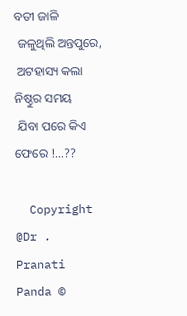ବତୀ ଜାଳି
 ଜଳୁଥିଲି ଅନ୍ତପୁରେ,
 ଅଟହାସ୍ୟ କଲା ନିଷ୍ଠୁର ସମୟ
 ଯିବା ପରେ କିଏ ଫେରେ !...??

  Copyright @Dr . Pranati Panda ©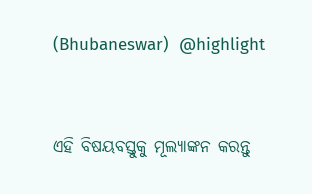(Bhubaneswar)  @highlight


ଏହି ବିଷୟବସ୍ତୁକୁ ମୂଲ୍ୟାଙ୍କନ କରନ୍ତୁ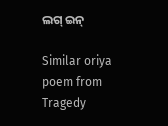ଲଗ୍ ଇନ୍

Similar oriya poem from Tragedy